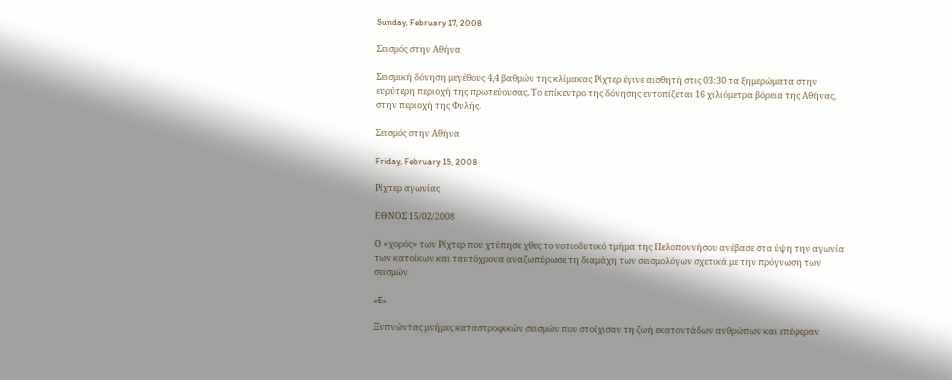Sunday, February 17, 2008

Σεισμός στην Αθήνα

Σεισμική δόνηση μεγέθους 4,4 βαθμών της κλίμακας Ρίχτερ έγινε αισθητή στις 03:30 τα ξημερώματα στην ευρύτερη περιοχή της πρωτεύουσας. Το επίκεντρο της δόνησης εντοπίζεται 16 χιλιόμετρα βόρεια της Αθήνας, στην περιοχή της Φυλής.

Σεισμός στην Αθήνα

Friday, February 15, 2008

Ρίχτερ αγωνίας

ΕΘΝΟΣ 15/02/2008

Ο «χορός» των Ρίχτερ που χτύπησε χθες το νοτιοδυτικό τμήμα της Πελοποννήσου ανέβασε στα ύψη την αγωνία των κατοίκων και ταυτόχρονα αναζωπύρωσε τη διαμάχη των σεισμολόγων σχετικά με την πρόγνωση των σεισμών

«E»

Ξυπνώντας μνήμες καταστροφικών σεισμών που στοίχισαν τη ζωή εκατοντάδων ανθρώπων και επέφεραν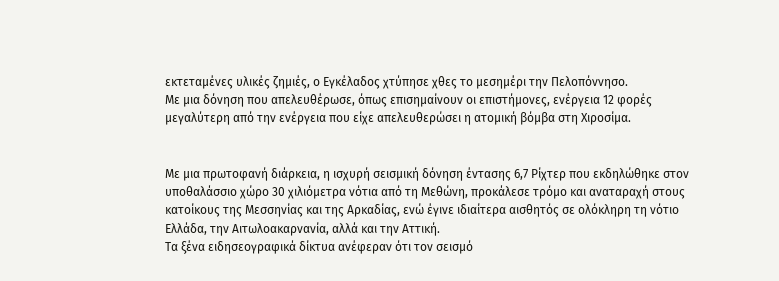εκτεταμένες υλικές ζημιές, ο Εγκέλαδος χτύπησε χθες το μεσημέρι την Πελοπόννησο.
Με μια δόνηση που απελευθέρωσε, όπως επισημαίνουν οι επιστήμονες, ενέργεια 12 φορές μεγαλύτερη από την ενέργεια που είχε απελευθερώσει η ατομική βόμβα στη Χιροσίμα.


Με μια πρωτοφανή διάρκεια, η ισχυρή σεισμική δόνηση έντασης 6,7 Ρίχτερ που εκδηλώθηκε στον υποθαλάσσιο χώρο 30 χιλιόμετρα νότια από τη Μεθώνη, προκάλεσε τρόμο και αναταραχή στους κατοίκους της Μεσσηνίας και της Αρκαδίας, ενώ έγινε ιδιαίτερα αισθητός σε ολόκληρη τη νότιο Ελλάδα, την Αιτωλοακαρνανία, αλλά και την Αττική.
Τα ξένα ειδησεογραφικά δίκτυα ανέφεραν ότι τον σεισμό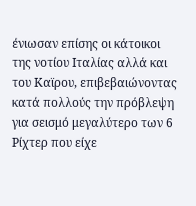ένιωσαν επίσης οι κάτοικοι της νοτίου Ιταλίας αλλά και του Καϊρου, επιβεβαιώνοντας κατά πολλούς την πρόβλεψη για σεισμό μεγαλύτερο των 6 Ρίχτερ που είχε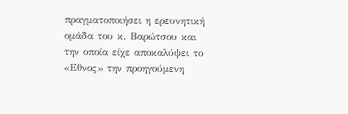πραγματοποιήσει η ερευνητική ομάδα του κ. Βαρώτσου και την οποία είχε αποκαλύψει το «Εθνος» την προηγούμενη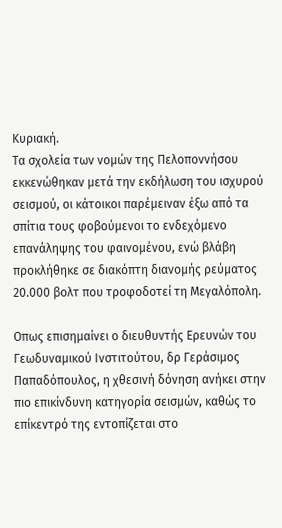Κυριακή.
Τα σχολεία των νομών της Πελοποννήσου εκκενώθηκαν μετά την εκδήλωση του ισχυρού σεισμού, οι κάτοικοι παρέμειναν έξω από τα σπίτια τους φοβούμενοι το ενδεχόμενο επανάληψης του φαινομένου, ενώ βλάβη προκλήθηκε σε διακόπτη διανομής ρεύματος 20.000 βολτ που τροφοδοτεί τη Μεγαλόπολη.

Οπως επισημαίνει ο διευθυντής Ερευνών του Γεωδυναμικού Ινστιτούτου, δρ Γεράσιμος Παπαδόπουλος, η χθεσινή δόνηση ανήκει στην πιο επικίνδυνη κατηγορία σεισμών, καθώς το επίκεντρό της εντοπίζεται στο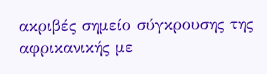ακριβές σημείο σύγκρουσης της αφρικανικής με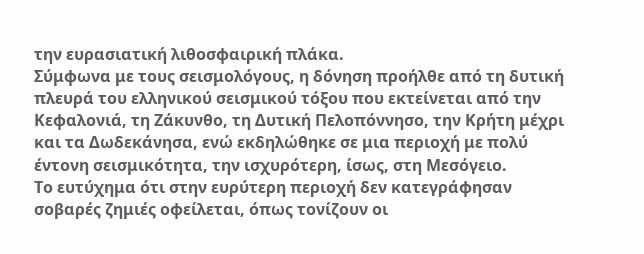την ευρασιατική λιθοσφαιρική πλάκα.
Σύμφωνα με τους σεισμολόγους, η δόνηση προήλθε από τη δυτική πλευρά του ελληνικού σεισμικού τόξου που εκτείνεται από την Κεφαλονιά, τη Ζάκυνθο, τη Δυτική Πελοπόννησο, την Κρήτη μέχρι και τα Δωδεκάνησα, ενώ εκδηλώθηκε σε μια περιοχή με πολύ έντονη σεισμικότητα, την ισχυρότερη, ίσως, στη Μεσόγειο.
Το ευτύχημα ότι στην ευρύτερη περιοχή δεν κατεγράφησαν σοβαρές ζημιές οφείλεται, όπως τονίζουν οι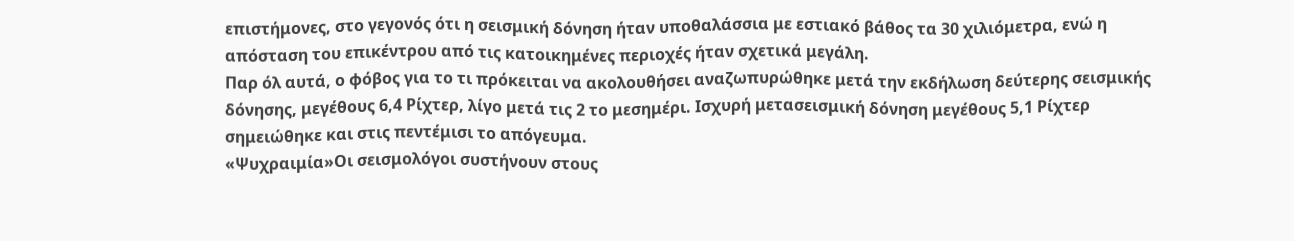επιστήμονες, στο γεγονός ότι η σεισμική δόνηση ήταν υποθαλάσσια με εστιακό βάθος τα 30 χιλιόμετρα, ενώ η απόσταση του επικέντρου από τις κατοικημένες περιοχές ήταν σχετικά μεγάλη.
Παρ όλ αυτά, ο φόβος για το τι πρόκειται να ακολουθήσει αναζωπυρώθηκε μετά την εκδήλωση δεύτερης σεισμικής δόνησης, μεγέθους 6,4 Ρίχτερ, λίγο μετά τις 2 το μεσημέρι. Ισχυρή μετασεισμική δόνηση μεγέθους 5,1 Ρίχτερ σημειώθηκε και στις πεντέμισι το απόγευμα.
«Ψυχραιμία»Οι σεισμολόγοι συστήνουν στους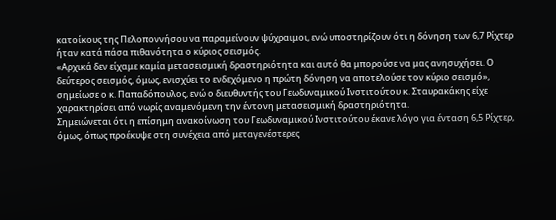κατοίκους της Πελοποννήσου να παραμείνουν ψύχραιμοι, ενώ υποστηρίζουν ότι η δόνηση των 6,7 Ρίχτερ ήταν κατά πάσα πιθανότητα ο κύριος σεισμός.
«Αρχικά δεν είχαμε καμία μετασεισμική δραστηριότητα και αυτό θα μπορούσε να μας ανησυχήσει. Ο δεύτερος σεισμός, όμως, ενισχύει το ενδεχόμενο η πρώτη δόνηση να αποτελούσε τον κύριο σεισμό», σημείωσε ο κ. Παπαδόπουλος, ενώ ο διευθυντής του Γεωδυναμικού Ινστιτούτου κ. Σταυρακάκης είχε χαρακτηρίσει από νωρίς αναμενόμενη την έντονη μετασεισμική δραστηριότητα.
Σημειώνεται ότι η επίσημη ανακοίνωση του Γεωδυναμικού Ινστιτούτου έκανε λόγο για ένταση 6,5 Ρίχτερ, όμως, όπως προέκυψε στη συνέχεια από μεταγενέστερες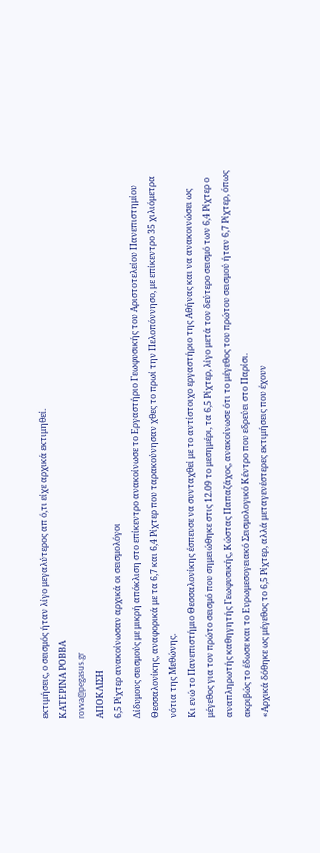εκτιμήσεις, ο σεισμός ήταν λίγο μεγαλύτερος απ ό,τι είχε αρχικά εκτιμηθεί.
ΚΑΤΕΡΙΝΑ ΡΟΒΒΑ
rovva@pegasus.gr
ΑΠΟΚΛΙΣΗ
6,5 Ρίχτερ ανακοίνωσαν αρχικά οι σεισμολόγοι
Δίδυμους σεισμούς με μικρή απόκλιση στο επίκεντρο ανακοίνωσε το Εργαστήριο Γεωφυσικής του Αριστοτελείου Πανεπιστημίου Θεσσαλονίκης, αναφορικά με τα 6,7 και 6,4 Ρίχτερ που ταρακούνησαν χθες το πρωί την Πελοπόννησο, με επίκεντρο 35 χιλιόμετρα νότια της Μεθώνης.
Κι ενώ το Πανεπιστήμιο Θεσσαλονίκης έσπευσε να συνταχθεί με το αντίστοιχο εργαστήριο της Αθήνας και να ανακοινώσει ως μέγεθος για τον πρώτο σεισμό που σημειώθηκε στις 12.09 το μεσημέρι, τα 6,5 Ρίχτερ, λίγο μετά τον δεύτερο σεισμό των 6,4 Ρίχτερ ο αναπληρωτής καθηγητής Γεωφυσικής, Κώστας Παπαζάχος, ανακοίνωσε ότι το μέγεθος του πρώτου σεισμού ήταν 6,7 Ρίχτερ, όπως ακριβώς το έδωσε και το Ευρωμεσογειακό Σεισμολογικό Κέντρο που εδρεύει στο Παρίσι.
«Αρχικά δόθηκε ως μέγεθος το 6,5 Ρίχτερ, αλλά μεταγενέστερες εκτιμήσεις που έχουν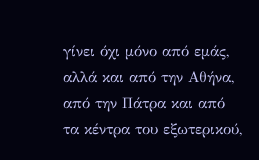γίνει όχι μόνο από εμάς, αλλά και από την Αθήνα, από την Πάτρα και από τα κέντρα του εξωτερικού,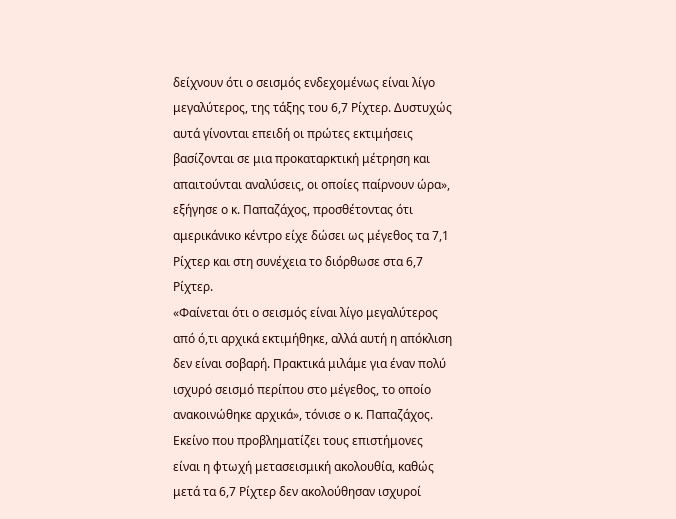δείχνουν ότι ο σεισμός ενδεχομένως είναι λίγο μεγαλύτερος, της τάξης του 6,7 Ρίχτερ. Δυστυχώς αυτά γίνονται επειδή οι πρώτες εκτιμήσεις βασίζονται σε μια προκαταρκτική μέτρηση και απαιτούνται αναλύσεις, οι οποίες παίρνουν ώρα», εξήγησε ο κ. Παπαζάχος, προσθέτοντας ότι αμερικάνικο κέντρο είχε δώσει ως μέγεθος τα 7,1 Ρίχτερ και στη συνέχεια το διόρθωσε στα 6,7 Ρίχτερ.
«Φαίνεται ότι ο σεισμός είναι λίγο μεγαλύτερος από ό,τι αρχικά εκτιμήθηκε, αλλά αυτή η απόκλιση δεν είναι σοβαρή. Πρακτικά μιλάμε για έναν πολύ ισχυρό σεισμό περίπου στο μέγεθος, το οποίο ανακοινώθηκε αρχικά», τόνισε ο κ. Παπαζάχος. Εκείνο που προβληματίζει τους επιστήμονες είναι η φτωχή μετασεισμική ακολουθία, καθώς μετά τα 6,7 Ρίχτερ δεν ακολούθησαν ισχυροί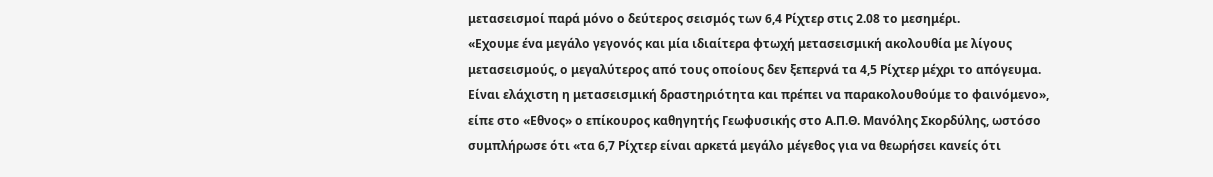μετασεισμοί παρά μόνο ο δεύτερος σεισμός των 6,4 Ρίχτερ στις 2.08 το μεσημέρι.
«Εχουμε ένα μεγάλο γεγονός και μία ιδιαίτερα φτωχή μετασεισμική ακολουθία με λίγους μετασεισμούς, ο μεγαλύτερος από τους οποίους δεν ξεπερνά τα 4,5 Ρίχτερ μέχρι το απόγευμα. Είναι ελάχιστη η μετασεισμική δραστηριότητα και πρέπει να παρακολουθούμε το φαινόμενο», είπε στο «Εθνος» ο επίκουρος καθηγητής Γεωφυσικής στο Α.Π.Θ. Μανόλης Σκορδύλης, ωστόσο συμπλήρωσε ότι «τα 6,7 Ρίχτερ είναι αρκετά μεγάλο μέγεθος για να θεωρήσει κανείς ότι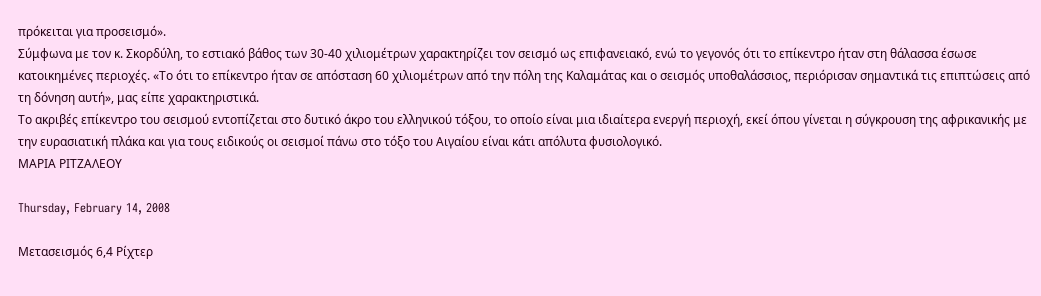πρόκειται για προσεισμό».
Σύμφωνα με τον κ. Σκορδύλη, το εστιακό βάθος των 30-40 χιλιομέτρων χαρακτηρίζει τον σεισμό ως επιφανειακό, ενώ το γεγονός ότι το επίκεντρο ήταν στη θάλασσα έσωσε κατοικημένες περιοχές. «Το ότι το επίκεντρο ήταν σε απόσταση 60 χιλιομέτρων από την πόλη της Καλαμάτας και ο σεισμός υποθαλάσσιος, περιόρισαν σημαντικά τις επιπτώσεις από τη δόνηση αυτή», μας είπε χαρακτηριστικά.
Το ακριβές επίκεντρο του σεισμού εντοπίζεται στο δυτικό άκρο του ελληνικού τόξου, το οποίο είναι μια ιδιαίτερα ενεργή περιοχή, εκεί όπου γίνεται η σύγκρουση της αφρικανικής με την ευρασιατική πλάκα και για τους ειδικούς οι σεισμοί πάνω στο τόξο του Αιγαίου είναι κάτι απόλυτα φυσιολογικό.
ΜΑΡΙΑ ΡΙΤΖΑΛΕΟΥ

Thursday, February 14, 2008

Μετασεισμός 6,4 Ρίχτερ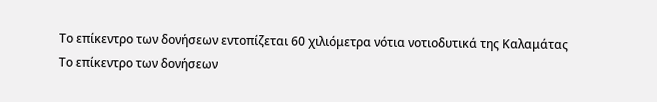Το επίκεντρο των δονήσεων εντοπίζεται 60 χιλιόμετρα νότια νοτιοδυτικά της Καλαμάτας
Το επίκεντρο των δονήσεων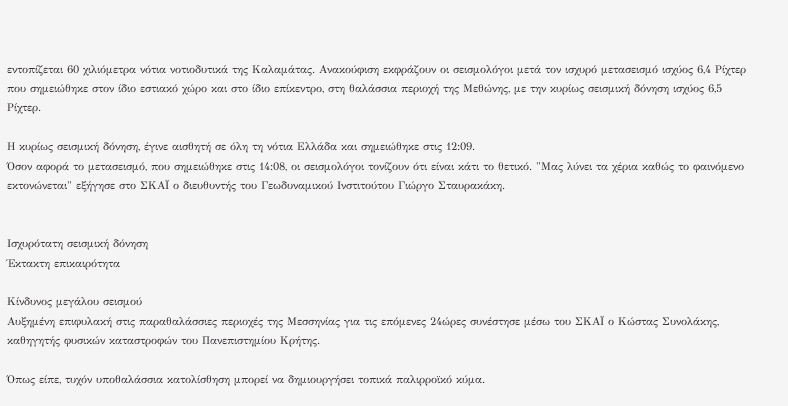εντοπίζεται 60 χιλιόμετρα νότια νοτιοδυτικά της Καλαμάτας. Ανακούφιση εκφράζουν οι σεισμολόγοι μετά τον ισχυρό μετασεισμό ισχύος 6,4 Ρίχτερ που σημειώθηκε στον ίδιο εστιακό χώρο και στο ίδιο επίκεντρο, στη θαλάσσια περιοχή της Μεθώνης, με την κυρίως σεισμική δόνηση ισχύος 6,5 Ρίχτερ.

Η κυρίως σεισμική δόνηση, έγινε αισθητή σε όλη τη νότια Ελλάδα και σημειώθηκε στις 12:09.
Όσον αφορά το μετασεισμό, που σημειώθηκε στις 14:08, οι σεισμολόγοι τονίζουν ότι είναι κάτι το θετικό. "Μας λύνει τα χέρια καθώς το φαινόμενο εκτονώνεται" εξήγησε στο ΣΚΑΪ ο διευθυντής του Γεωδυναμικού Ινστιτούτου Γιώργο Σταυρακάκη.


Ισχυρότατη σεισμική δόνηση
Έκτακτη επικαιρότητα

Κίνδυνος μεγάλου σεισμού
Αυξημένη επιφυλακή στις παραθαλάσσιες περιοχές της Μεσσηνίας για τις επόμενες 24ώρες συνέστησε μέσω του ΣΚΑΪ ο Κώστας Συνολάκης, καθηγητής φυσικών καταστροφών του Πανεπιστημίου Κρήτης.

Όπως είπε, τυχόν υποθαλάσσια κατολίσθηση μπορεί να δημιουργήσει τοπικά παλιρροϊκό κύμα.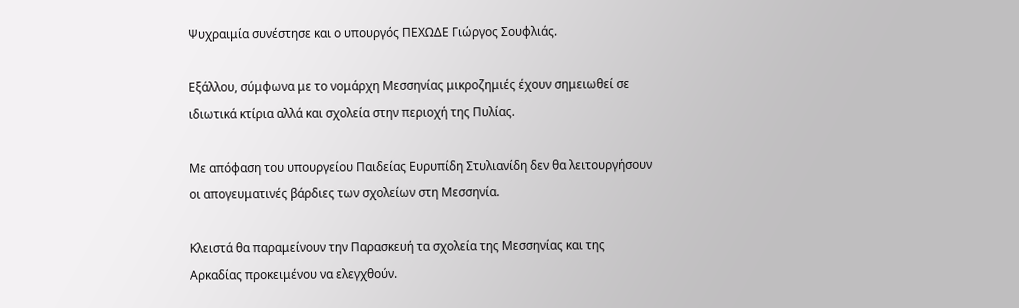Ψυχραιμία συνέστησε και ο υπουργός ΠΕΧΩΔΕ Γιώργος Σουφλιάς.

Εξάλλου, σύμφωνα με το νομάρχη Μεσσηνίας μικροζημιές έχουν σημειωθεί σε ιδιωτικά κτίρια αλλά και σχολεία στην περιοχή της Πυλίας.

Με απόφαση του υπουργείου Παιδείας Ευρυπίδη Στυλιανίδη δεν θα λειτουργήσουν οι απογευματινές βάρδιες των σχολείων στη Μεσσηνία.

Κλειστά θα παραμείνουν την Παρασκευή τα σχολεία της Μεσσηνίας και της Αρκαδίας προκειμένου να ελεγχθούν.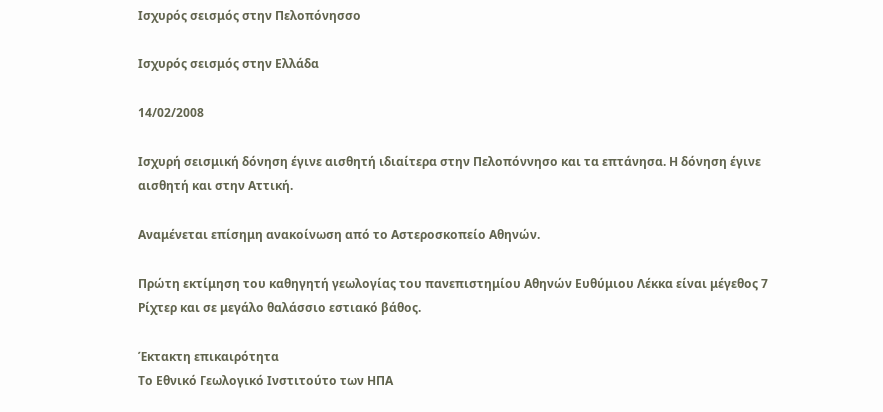Ισχυρός σεισμός στην Πελοπόνησσο

Ισχυρός σεισμός στην Ελλάδα

14/02/2008

Ισχυρή σεισμική δόνηση έγινε αισθητή ιδιαίτερα στην Πελοπόννησο και τα επτάνησα. Η δόνηση έγινε αισθητή και στην Αττική.

Αναμένεται επίσημη ανακοίνωση από το Αστεροσκοπείο Αθηνών.

Πρώτη εκτίμηση του καθηγητή γεωλογίας του πανεπιστημίου Αθηνών Ευθύμιου Λέκκα είναι μέγεθος 7 Ρίχτερ και σε μεγάλο θαλάσσιο εστιακό βάθος.

Έκτακτη επικαιρότητα
Το Εθνικό Γεωλογικό Ινστιτούτο των ΗΠΑ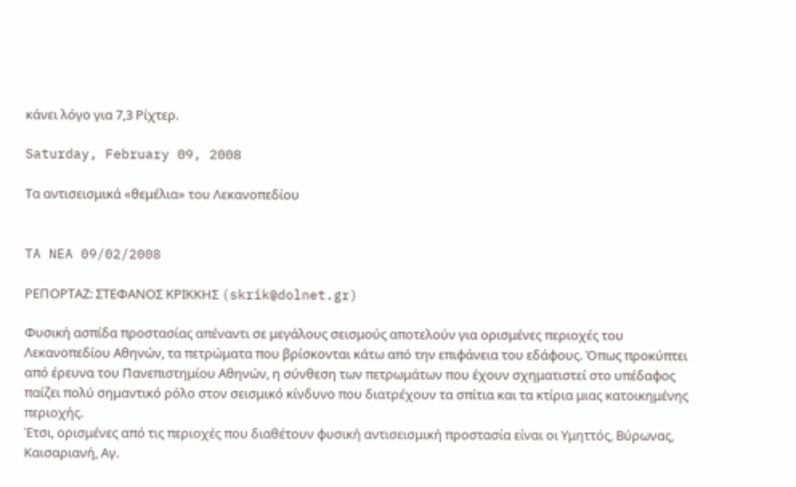κάνει λόγο για 7,3 Ρίχτερ.

Saturday, February 09, 2008

Τα αντισεισμικά «θεμέλια» του Λεκανοπεδίου


TA NEA 09/02/2008

ΡΕΠΟΡΤΑΖ: ΣΤΕΦΑΝΟΣ ΚΡΙΚΚΗΣ (skrik@dolnet.gr)

Φυσική ασπίδα προστασίας απέναντι σε μεγάλους σεισμούς αποτελούν για ορισμένες περιοχές του Λεκανοπεδίου Αθηνών, τα πετρώματα που βρίσκονται κάτω από την επιφάνεια του εδάφους. Όπως προκύπτει από έρευνα του Πανεπιστημίου Αθηνών, η σύνθεση των πετρωμάτων που έχουν σχηματιστεί στο υπέδαφος παίζει πολύ σημαντικό ρόλο στον σεισμικό κίνδυνο που διατρέχουν τα σπίτια και τα κτίρια μιας κατοικημένης περιοχής.
Έτσι, ορισμένες από τις περιοχές που διαθέτουν φυσική αντισεισμική προστασία είναι οι Υμηττός, Βύρωνας, Καισαριανή, Αγ.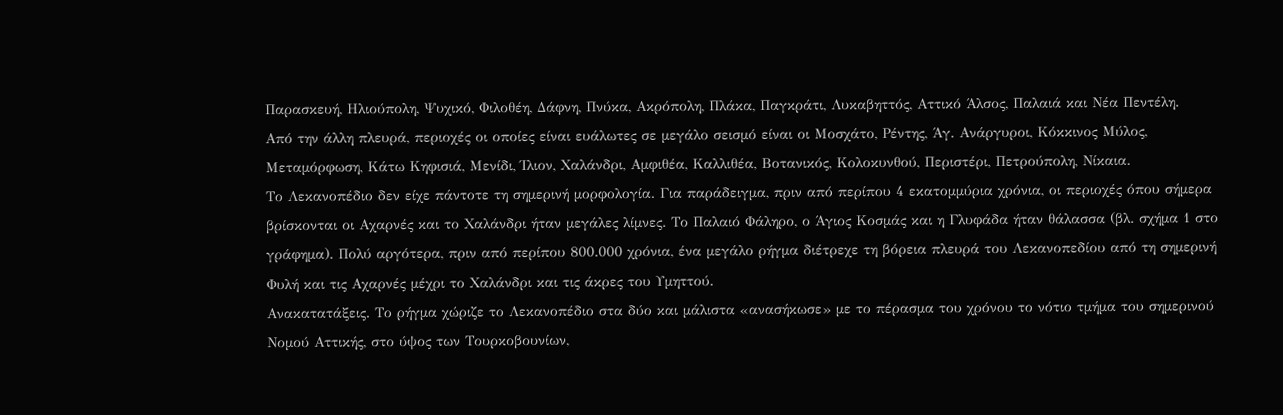Παρασκευή, Ηλιούπολη, Ψυχικό, Φιλοθέη, Δάφνη, Πνύκα, Ακρόπολη, Πλάκα, Παγκράτι, Λυκαβηττός, Αττικό Άλσος, Παλαιά και Νέα Πεντέλη.
Από την άλλη πλευρά, περιοχές οι οποίες είναι ευάλωτες σε μεγάλο σεισμό είναι οι Μοσχάτο, Ρέντης, Άγ. Ανάργυροι, Κόκκινος Μύλος, Μεταμόρφωση, Κάτω Κηφισιά, Μενίδι, Ίλιον, Χαλάνδρι, Αμφιθέα, Καλλιθέα, Βοτανικός, Κολοκυνθού, Περιστέρι, Πετρούπολη, Νίκαια.
Το Λεκανοπέδιο δεν είχε πάντοτε τη σημερινή μορφολογία. Για παράδειγμα, πριν από περίπου 4 εκατομμύρια χρόνια, οι περιοχές όπου σήμερα βρίσκονται οι Αχαρνές και το Χαλάνδρι ήταν μεγάλες λίμνες. Το Παλαιό Φάληρο, ο Άγιος Κοσμάς και η Γλυφάδα ήταν θάλασσα (βλ. σχήμα 1 στο γράφημα). Πολύ αργότερα, πριν από περίπου 800.000 χρόνια, ένα μεγάλο ρήγμα διέτρεχε τη βόρεια πλευρά του Λεκανοπεδίου από τη σημερινή Φυλή και τις Αχαρνές μέχρι το Χαλάνδρι και τις άκρες του Υμηττού.
Ανακατατάξεις. Το ρήγμα χώριζε το Λεκανοπέδιο στα δύο και μάλιστα «ανασήκωσε» με το πέρασμα του χρόνου το νότιο τμήμα του σημερινού Νομού Αττικής, στο ύψος των Τουρκοβουνίων,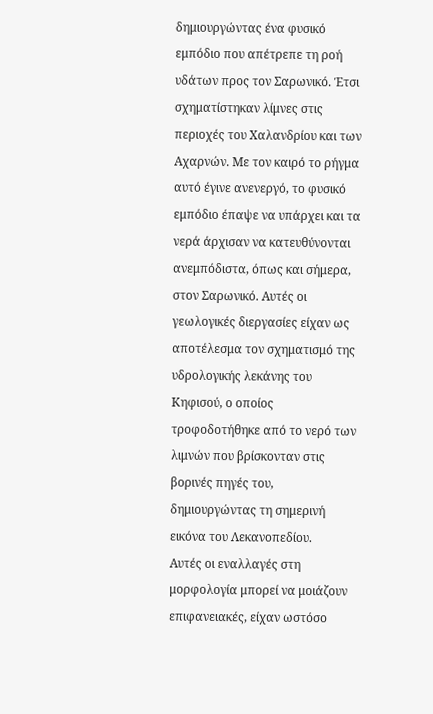δημιουργώντας ένα φυσικό εμπόδιο που απέτρεπε τη ροή υδάτων προς τον Σαρωνικό. Έτσι σχηματίστηκαν λίμνες στις περιοχές του Χαλανδρίου και των Αχαρνών. Με τον καιρό το ρήγμα αυτό έγινε ανενεργό, το φυσικό εμπόδιο έπαψε να υπάρχει και τα νερά άρχισαν να κατευθύνονται ανεμπόδιστα, όπως και σήμερα, στον Σαρωνικό. Αυτές οι γεωλογικές διεργασίες είχαν ως αποτέλεσμα τον σχηματισμό της υδρολογικής λεκάνης του Κηφισού, ο οποίος τροφοδοτήθηκε από το νερό των λιμνών που βρίσκονταν στις βορινές πηγές του, δημιουργώντας τη σημερινή εικόνα του Λεκανοπεδίου.
Αυτές οι εναλλαγές στη μορφολογία μπορεί να μοιάζουν επιφανειακές, είχαν ωστόσο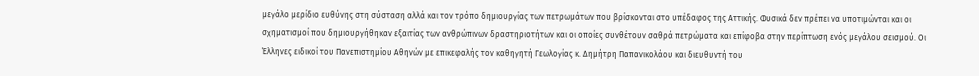μεγάλο μερίδιο ευθύνης στη σύσταση αλλά και τον τρόπο δημιουργίας των πετρωμάτων που βρίσκονται στο υπέδαφος της Αττικής. Φυσικά δεν πρέπει να υποτιμώνται και οι σχηματισμοί που δημιουργήθηκαν εξαιτίας των ανθρώπινων δραστηριοτήτων και οι οποίες συνθέτουν σαθρά πετρώματα και επίφοβα στην περίπτωση ενός μεγάλου σεισμού. Οι Έλληνες ειδικοί του Πανεπιστημίου Αθηνών με επικεφαλής τον καθηγητή Γεωλογίας κ. Δημήτρη Παπανικολάου και διευθυντή του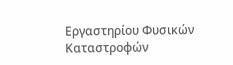Εργαστηρίου Φυσικών Καταστροφών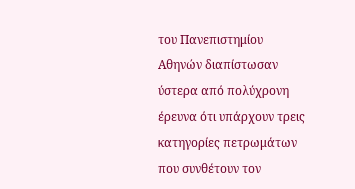του Πανεπιστημίου Αθηνών διαπίστωσαν ύστερα από πολύχρονη έρευνα ότι υπάρχουν τρεις κατηγορίες πετρωμάτων που συνθέτουν τον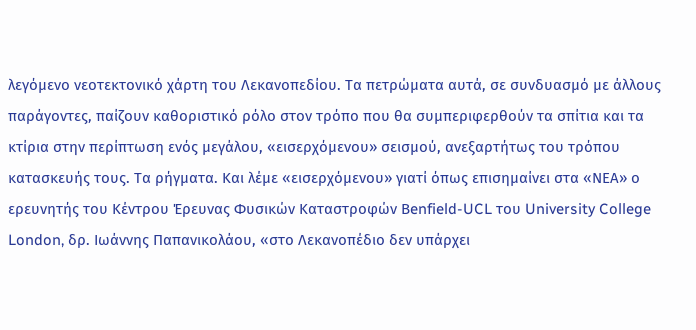λεγόμενο νεοτεκτονικό χάρτη του Λεκανοπεδίου. Τα πετρώματα αυτά, σε συνδυασμό με άλλους παράγοντες, παίζουν καθοριστικό ρόλο στον τρόπο που θα συμπεριφερθούν τα σπίτια και τα κτίρια στην περίπτωση ενός μεγάλου, «εισερχόμενου» σεισμού, ανεξαρτήτως του τρόπου κατασκευής τους. Τα ρήγματα. Και λέμε «εισερχόμενου» γιατί όπως επισημαίνει στα «ΝΕΑ» ο ερευνητής του Κέντρου Έρευνας Φυσικών Καταστροφών Βenfield-UCL του University College London, δρ. Ιωάννης Παπανικολάου, «στο Λεκανοπέδιο δεν υπάρχει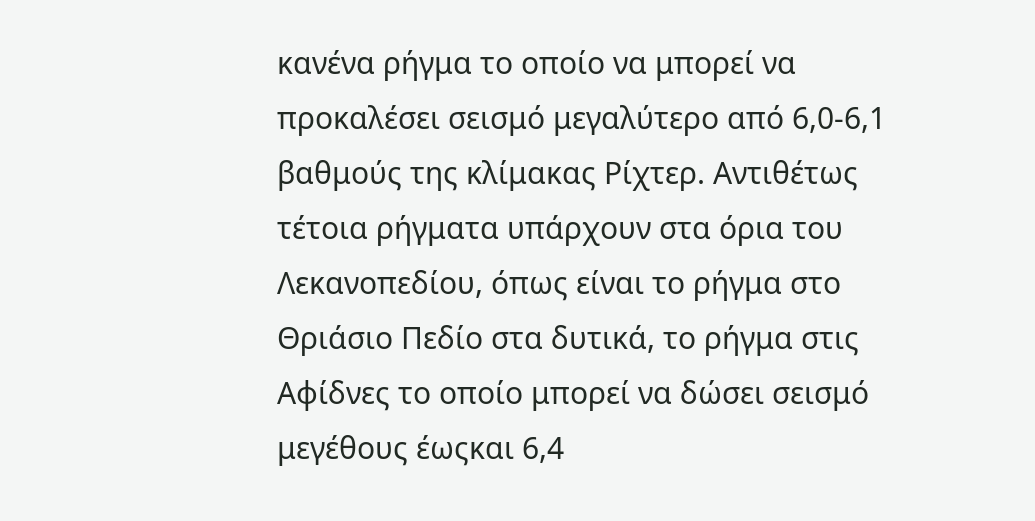κανένα ρήγμα το οποίο να μπορεί να προκαλέσει σεισμό μεγαλύτερο από 6,0-6,1 βαθμούς της κλίμακας Ρίχτερ. Αντιθέτως τέτοια ρήγματα υπάρχουν στα όρια του Λεκανοπεδίου, όπως είναι το ρήγμα στο Θριάσιο Πεδίο στα δυτικά, το ρήγμα στις Αφίδνες το οποίο μπορεί να δώσει σεισμό μεγέθους έωςκαι 6,4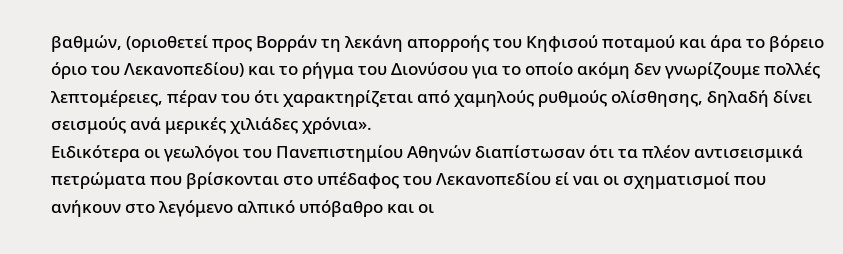βαθμών, (οριοθετεί προς Βορράν τη λεκάνη απορροής του Κηφισού ποταμού και άρα το βόρειο όριο του Λεκανοπεδίου) και το ρήγμα του Διονύσου για το οποίο ακόμη δεν γνωρίζουμε πολλές λεπτομέρειες, πέραν του ότι χαρακτηρίζεται από χαμηλούς ρυθμούς ολίσθησης, δηλαδή δίνει σεισμούς ανά μερικές χιλιάδες χρόνια».
Ειδικότερα οι γεωλόγοι του Πανεπιστημίου Αθηνών διαπίστωσαν ότι τα πλέον αντισεισμικά πετρώματα που βρίσκονται στο υπέδαφος του Λεκανοπεδίου εί ναι οι σχηματισμοί που ανήκουν στο λεγόμενο αλπικό υπόβαθρο και οι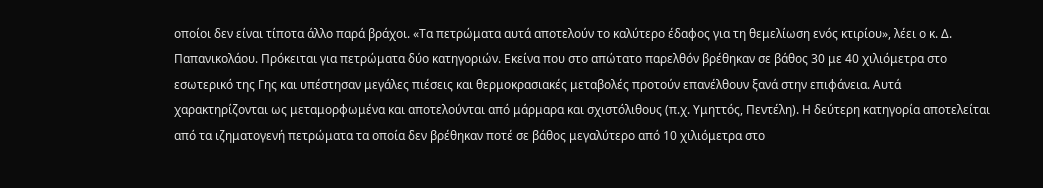οποίοι δεν είναι τίποτα άλλο παρά βράχοι. «Τα πετρώματα αυτά αποτελούν το καλύτερο έδαφος για τη θεμελίωση ενός κτιρίου», λέει ο κ. Δ. Παπανικολάου. Πρόκειται για πετρώματα δύο κατηγοριών. Εκείνα που στο απώτατο παρελθόν βρέθηκαν σε βάθος 30 με 40 χιλιόμετρα στο εσωτερικό της Γης και υπέστησαν μεγάλες πιέσεις και θερμοκρασιακές μεταβολές προτούν επανέλθουν ξανά στην επιφάνεια. Αυτά χαρακτηρίζονται ως μεταμορφωμένα και αποτελούνται από μάρμαρα και σχιστόλιθους (π.χ. Υμηττός, Πεντέλη). Η δεύτερη κατηγορία αποτελείται από τα ιζηματογενή πετρώματα τα οποία δεν βρέθηκαν ποτέ σε βάθος μεγαλύτερο από 10 χιλιόμετρα στο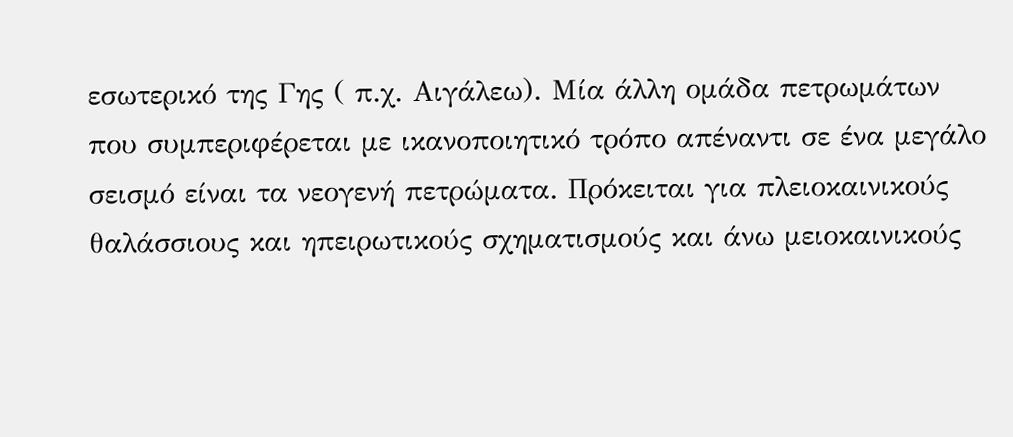εσωτερικό της Γης ( π.χ. Αιγάλεω). Μία άλλη ομάδα πετρωμάτων που συμπεριφέρεται με ικανοποιητικό τρόπο απέναντι σε ένα μεγάλο σεισμό είναι τα νεογενή πετρώματα. Πρόκειται για πλειοκαινικούς θαλάσσιους και ηπειρωτικούς σχηματισμούς και άνω μειοκαινικούς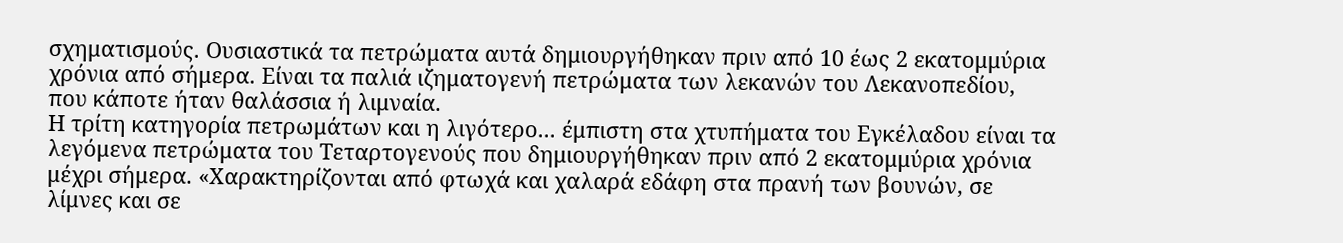σχηματισμούς. Ουσιαστικά τα πετρώματα αυτά δημιουργήθηκαν πριν από 10 έως 2 εκατομμύρια χρόνια από σήμερα. Είναι τα παλιά ιζηματογενή πετρώματα των λεκανών του Λεκανοπεδίου, που κάποτε ήταν θαλάσσια ή λιμναία.
Η τρίτη κατηγορία πετρωμάτων και η λιγότερο... έμπιστη στα χτυπήματα του Εγκέλαδου είναι τα λεγόμενα πετρώματα του Τεταρτογενούς που δημιουργήθηκαν πριν από 2 εκατομμύρια χρόνια μέχρι σήμερα. «Χαρακτηρίζονται από φτωχά και χαλαρά εδάφη στα πρανή των βουνών, σε λίμνες και σε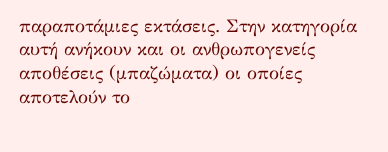παραποτάμιες εκτάσεις. Στην κατηγορία αυτή ανήκουν και οι ανθρωπογενείς αποθέσεις (μπαζώματα) οι οποίες αποτελούν το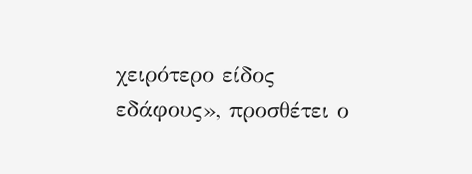χειρότερο είδος εδάφους», προσθέτει ο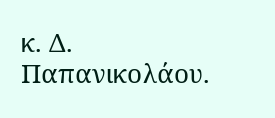κ. Δ. Παπανικολάου.